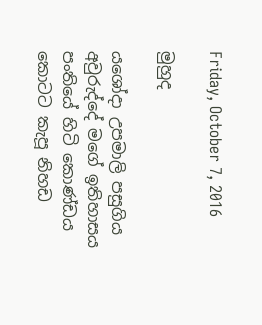Friday, October 7, 2016

මුහුද

යශෝදා උපමාලි පසුගිය අවුරුද්දේ මගේ ඉතිහාසය පංතියේ හිටි කොණ්ඩය කොටට කැපූ නිහඩ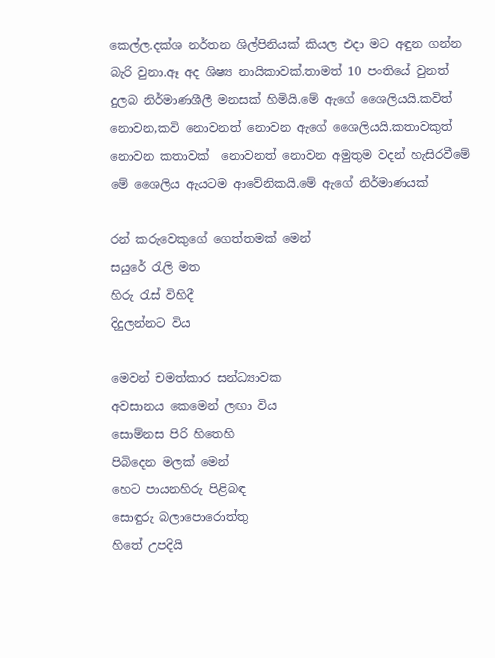කෙල්ල.දක්ශ නර්තන ශිල්පිනියක් කියල එදා මට අඳුන ගන්න බැරි වුනා.ඈ අද ශිෂ්‍ය නායිකාවක්.තාමත් 10 පංතියේ වුනත් දුලබ නිර්මාණශීලී මනසක් හිමියි.මේ ඇගේ ශෛලියයි.කවිත් නොවන,කවි නොවනත් නොවන ඇගේ ශෛලියයි.කතාවකුත් නොවන කතාවක්  නොවනත් නොවන අමුතුම වදන් හැසිරවීමේ මේ ශෛලිය ඇයටම ආවේනිකයි.මේ ඇගේ නිර්මාණයක්

රන් කරුවෙකුගේ ගෙත්තමක් මෙන්
සයුරේ රැලි මත
හිරු රැස් විහිදී
දිදුලන්නට විය

මෙවන් චමත්කාර සන්ධ්‍යාවක
අවසානය කෙමෙන් ලඟා විය
සොම්නස පිරි හිතෙහි
පිබිදෙන මලක් මෙන්
හෙට පායනහිරු පිළිබඳ
සොඳුරු බලාපොරොත්තු
හිතේ උපදියි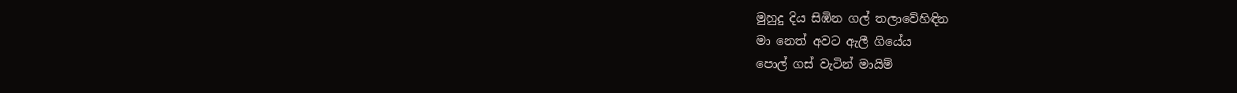මුහුදු දිය සිඹින ගල් තලාවේහිඳින
මා නෙත් අවට ඇලී ගියේය
පොල් ගස් වැටින් මායිම්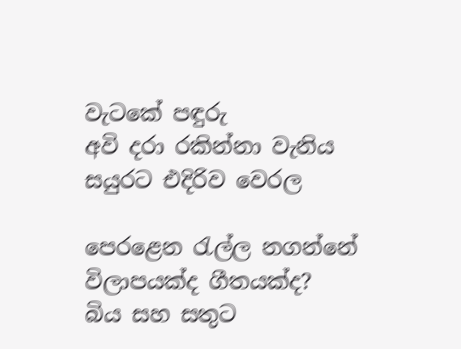වැටකේ පඳුරු
අවි දරා රකින්නා වැනිය
සයුරට එදිරිව වෙරල

පෙරළෙන රැල්ල නගන්නේ
විලාපයක්ද ගීතයක්ද?
බිය සහ සතුට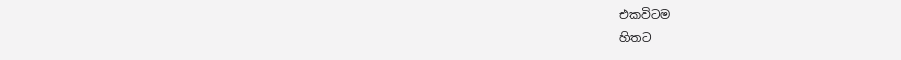එකවිටම
හිතට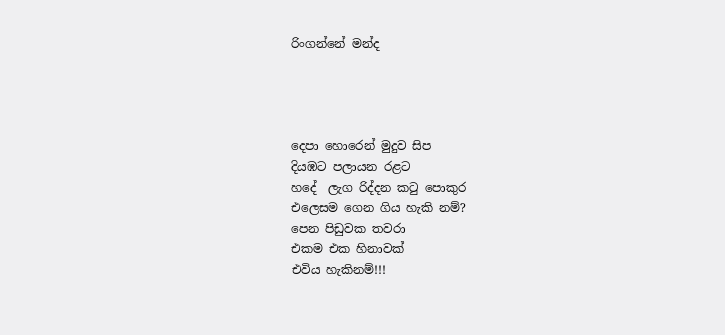රිංගන්නේ මන්ද




දෙපා හොරෙන් මුදුව සිප
දියඹට පලායන රළට
හදේ  ලැග රිද්දන කටු පොකුර
එලෙසම ගෙන ගිය හැකි නම්?
පෙන පිඩුවක තවරා
එකම එක හිනාවක්
එවිය හැකිනම්!!!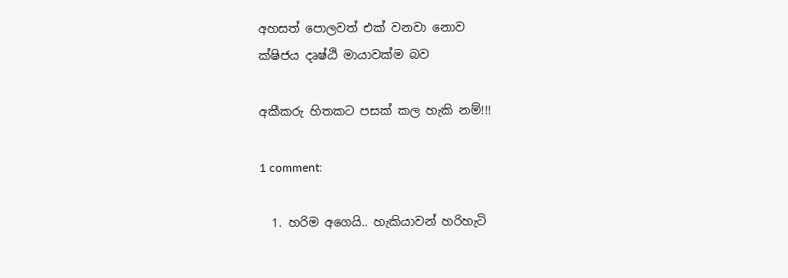අහසත් පොලවත් එක් වනවා නොව
ක්ෂිජය දෘෂ්ඨි මායාවක්ම බව

අකීකරු හිතකට පසක් කල හැකි නම්!!!

1 comment:

  1. හරිම අගෙයි.. හැකියාවන් හරිහැටි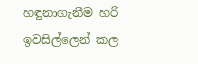හඳුනාගැනීම හරි ඉවසිල්ලෙන් කල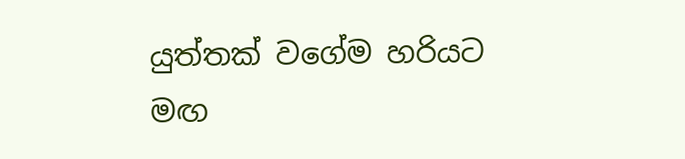යුත්තක් වගේම හරියට මඟ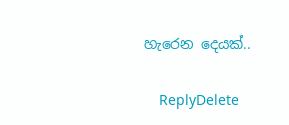හැරෙන දෙයක්..

    ReplyDelete